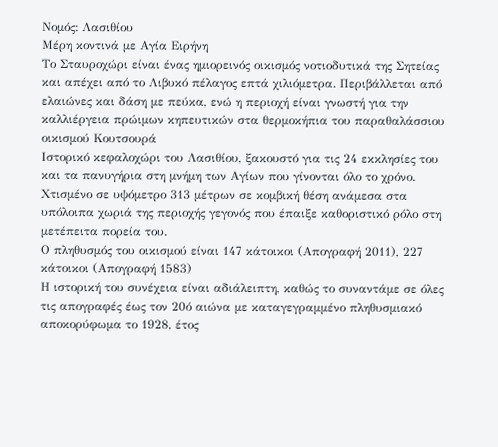Νομός: Λασιθίου
Μέρη κοντινά με Αγία Ειρήνη
Το Σταυροχώρι είναι ένας ημιορεινός οικισμός νοτιοδυτικά της Σητείας και απέχει από το Λιβυκό πέλαγος επτά χιλιόμετρα. Περιβάλλεται από ελαιώνες και δάση με πεύκα, ενώ η περιοχή είναι γνωστή για την καλλιέργεια πρώιμων κηπευτικών στα θερμοκήπια του παραθαλάσσιου οικισμού Κουτσουρά
Ιστορικό κεφαλοχώρι του Λασιθίου, ξακουστό για τις 24 εκκλησίες του και τα πανυγήρια στη μνήμη των Αγίων που γίνονται όλο το χρόνο. Χτισμένο σε υψόμετρο 313 μέτρων σε κομβική θέση ανάμεσα στα υπόλοιπα χωριά της περιοχής γεγονός που έπαιξε καθοριστικό ρόλο στη μετέπειτα πορεία του.
Ο πληθυσμός του οικισμού είναι 147 κάτοικοι (Απογραφή 2011), 227 κάτοικοι (Απογραφή 1583)
Η ιστορική του συνέχεια είναι αδιάλειπτη, καθώς το συναντάμε σε όλες τις απογραφές έως τον 20ό αιώνα με καταγεγραμμένο πληθυσμιακό αποκορύφωμα το 1928, έτος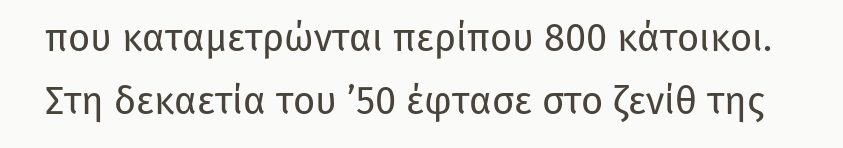που καταμετρώνται περίπου 800 κάτοικοι. Στη δεκαετία του ’50 έφτασε στο ζενίθ της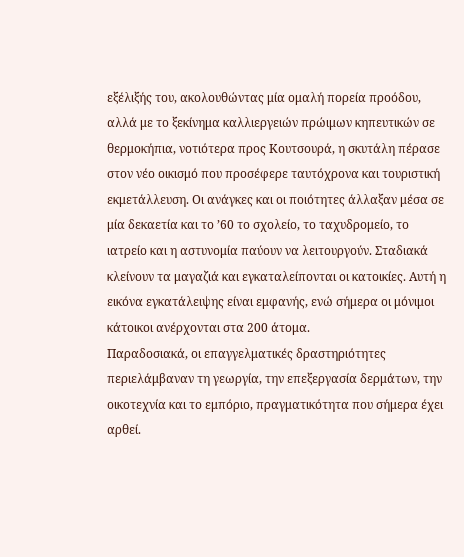εξέλιξής του, ακολουθώντας μία ομαλή πορεία προόδου, αλλά με το ξεκίνημα καλλιεργειών πρώιμων κηπευτικών σε θερμοκήπια, νοτιότερα προς Κουτσουρά, η σκυτάλη πέρασε στον νέο οικισμό που προσέφερε ταυτόχρονα και τουριστική εκμετάλλευση. Οι ανάγκες και οι ποιότητες άλλαξαν μέσα σε μία δεκαετία και το ’60 το σχολείο, το ταχυδρομείο, το ιατρείο και η αστυνομία παύουν να λειτουργούν. Σταδιακά κλείνουν τα μαγαζιά και εγκαταλείπονται οι κατοικίες. Αυτή η εικόνα εγκατάλειψης είναι εμφανής, ενώ σήμερα οι μόνιμοι κάτοικοι ανέρχονται στα 200 άτομα.
Παραδοσιακά, οι επαγγελματικές δραστηριότητες περιελάμβαναν τη γεωργία, την επεξεργασία δερμάτων, την οικοτεχνία και το εμπόριο, πραγματικότητα που σήμερα έχει αρθεί.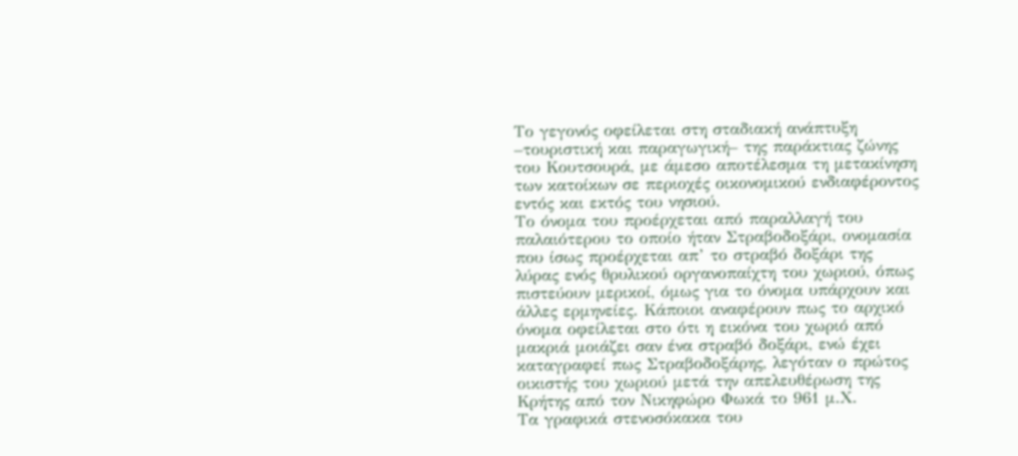Το γεγονός οφείλεται στη σταδιακή ανάπτυξη –τουριστική και παραγωγική– της παράκτιας ζώνης του Κουτσουρά, με άμεσο αποτέλεσμα τη μετακίνηση των κατοίκων σε περιοχές οικονομικού ενδιαφέροντος εντός και εκτός του νησιού.
Το όνομα του προέρχεται από παραλλαγή του παλαιότερου το οποίο ήταν Στραβοδοξάρι, ονομασία που ίσως προέρχεται απ’ το στραβό δοξάρι της λύρας ενός θρυλικού οργανοπαίχτη του χωριού, όπως πιστεύουν μερικοί, όμως για το όνομα υπάρχουν και άλλες ερμηνείες. Κάποιοι αναφέρουν πως το αρχικό όνομα οφείλεται στο ότι η εικόνα του χωριό από μακριά μοιάζει σαν ένα στραβό δοξάρι, ενώ έχει καταγραφεί πως Στραβοδοξάρης, λεγόταν ο πρώτος οικιστής του χωριού μετά την απελευθέρωση της Κρήτης από τον Νικηφώρο Φωκά το 961 μ.Χ.
Τα γραφικά στενοσόκακα του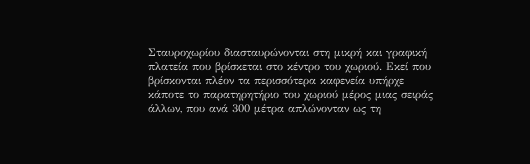Σταυροχωρίου διασταυρώνονται στη μικρή και γραφική πλατεία που βρίσκεται στο κέντρο του χωριού. Εκεί που βρίσκονται πλέον τα περισσότερα καφενεία υπήρχε κάποτε το παρατηρητήριο του χωριού μέρος μιας σειράς άλλων, που ανά 300 μέτρα απλώνονταν ως τη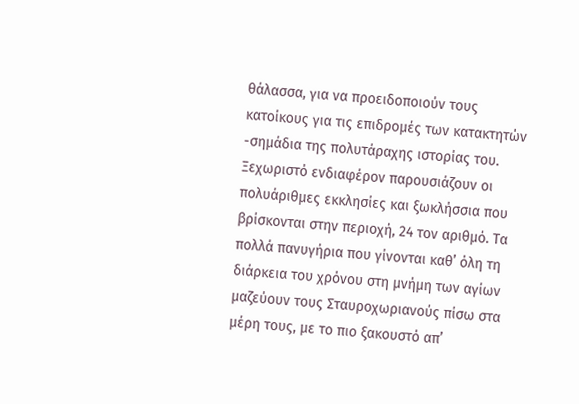θάλασσα, για να προειδοποιούν τους κατοίκους για τις επιδρομές των κατακτητών -σημάδια της πολυτάραχης ιστορίας του.
Ξεχωριστό ενδιαφέρον παρουσιάζουν οι πολυάριθμες εκκλησίες και ξωκλήσσια που βρίσκονται στην περιοχή, 24 τον αριθμό. Τα πολλά πανυγήρια που γίνονται καθ’ όλη τη διάρκεια του χρόνου στη μνήμη των αγίων μαζεύουν τους Σταυροχωριανούς πίσω στα μέρη τους, με το πιο ξακουστό απ’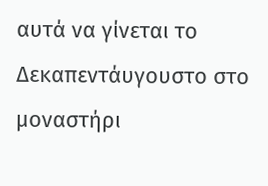αυτά να γίνεται το Δεκαπεντάυγουστο στο μοναστήρι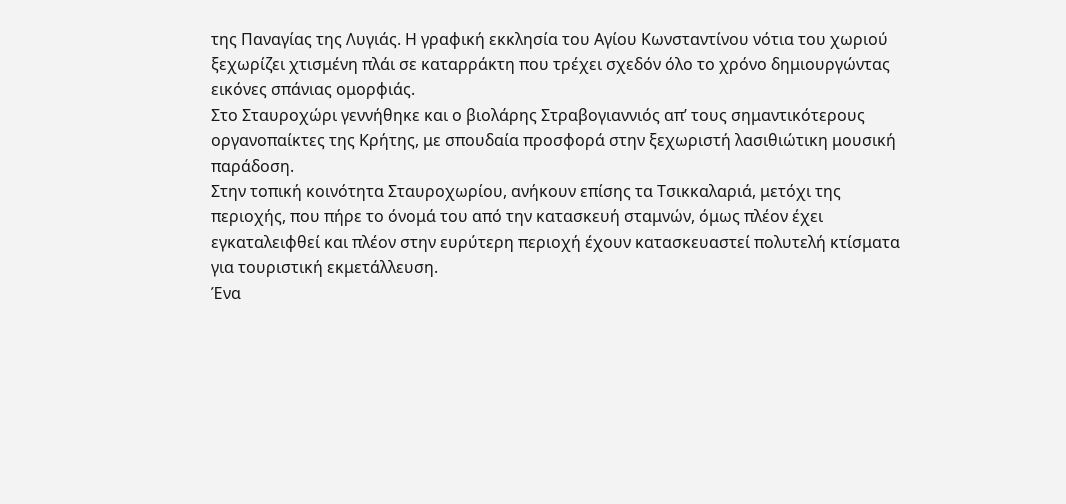της Παναγίας της Λυγιάς. Η γραφική εκκλησία του Αγίου Κωνσταντίνου νότια του χωριού ξεχωρίζει χτισμένη πλάι σε καταρράκτη που τρέχει σχεδόν όλο το χρόνο δημιουργώντας εικόνες σπάνιας ομορφιάς.
Στο Σταυροχώρι γεννήθηκε και ο βιολάρης Στραβογιαννιός απ’ τους σημαντικότερους οργανοπαίκτες της Κρήτης, με σπουδαία προσφορά στην ξεχωριστή λασιθιώτικη μουσική παράδοση.
Στην τοπική κοινότητα Σταυροχωρίου, ανήκουν επίσης τα Τσικκαλαριά, μετόχι της περιοχής, που πήρε το όνομά του από την κατασκευή σταμνών, όμως πλέον έχει εγκαταλειφθεί και πλέον στην ευρύτερη περιοχή έχουν κατασκευαστεί πολυτελή κτίσματα για τουριστική εκμετάλλευση.
Ένα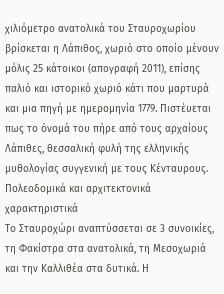χιλιόμετρο ανατολικά του Σταυροχωρίου βρίσκεται η Λάπιθος, χωριό στο οποίο μένουν μόλις 25 κάτοικοι (απογραφή 2011), επίσης παλιό και ιστορικό χωριό κάτι που μαρτυρά και μια πηγή με ημερομηνία 1779. Πιστέυεται πως το όνομά του πήρε από τους αρχαίους Λάπιθες, θεσσαλική φυλή της ελληνικής μυθολογίας συγγενική με τους Κένταυρους.
Πολεοδομικά και αρχιτεκτονικά χαρακτηριστικά
Το Σταυροχώρι αναπτύσσεται σε 3 συνοικίες, τη Φακίστρα στα ανατολικά, τη Μεσοχωριά και την Καλλιθέα στα δυτικά. Η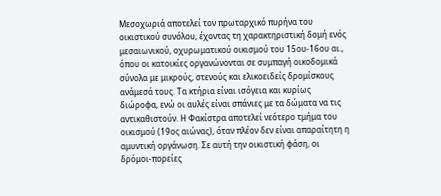Μεσοχωριά αποτελεί τον πρωταρχικό πυρήνα του οικιστικού συνόλου, έχοντας τη χαρακτηριστική δομή ενός μεσαιωνικού, οχυρωματικού οικισμού του 15ου-16ου αι., όπου οι κατοικίες οργανώνονται σε συμπαγή οικοδομικά σύνολα με μικρούς, στενούς και ελικοειδείς δρομίσκους ανάμεσά τους. Τα κτήρια είναι ισόγεια και κυρίως διώροφα, ενώ οι αυλές είναι σπάνιες με τα δώματα να τις αντικαθιστούν. Η Φακίστρα αποτελεί νεότερο τμήμα του οικισμού (19ος αιώνας), όταν πλέον δεν είναι απαραίτητη η αμυντική οργάνωση. Σε αυτή την οικιστική φάση, οι δρόμοι-πορείες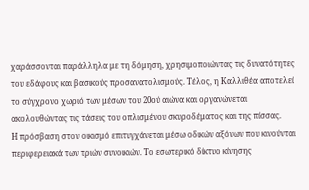χαράσσονται παράλληλα με τη δόμηση, χρησιμοποιώντας τις δυνατότητες του εδάφους και βασικούς προσανατολισμούς. Τέλος, η Καλλιθέα αποτελεί το σύγχρονο χωριό των μέσων του 20ού αιώνα και οργανώνεται ακολουθώντας τις τάσεις του οπλισμένου σκυροδέματος και της πίσσας.
Η πρόσβαση στον οικισμό επιτυγχάνεται μέσω οδικών αξόνων που κινούνται περιφερειακά των τριών συνοικιών. Το εσωτερικό δίκτυο κίνησης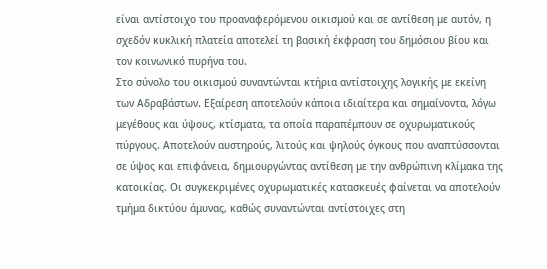είναι αντίστοιχο του προαναφερόμενου οικισμού και σε αντίθεση με αυτόν, η σχεδόν κυκλική πλατεία αποτελεί τη βασική έκφραση του δημόσιου βίου και τον κοινωνικό πυρήνα του.
Στο σύνολο του οικισμού συναντώνται κτήρια αντίστοιχης λογικής με εκείνη των Αδραβάστων. Εξαίρεση αποτελούν κάποια ιδιαίτερα και σημαίνοντα, λόγω μεγέθους και ύψους, κτίσματα, τα οποία παραπέμπουν σε οχυρωματικούς πύργους. Αποτελούν αυστηρούς, λιτούς και ψηλούς όγκους που αναπτύσσονται σε ύψος και επιφάνεια, δημιουργώντας αντίθεση με την ανθρώπινη κλίμακα της κατοικίας. Οι συγκεκριμένες οχυρωματικές κατασκευές φαίνεται να αποτελούν τμήμα δικτύου άμυνας, καθώς συναντώνται αντίστοιχες στη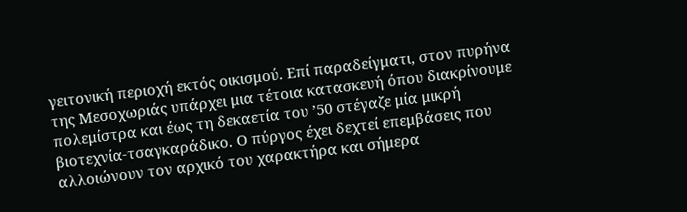γειτονική περιοχή εκτός οικισμού. Επί παραδείγματι, στον πυρήνα της Μεσοχωριάς υπάρχει μια τέτοια κατασκευή όπου διακρίνουμε πολεμίστρα και έως τη δεκαετία του ’50 στέγαζε μία μικρή βιοτεχνία-τσαγκαράδικο. Ο πύργος έχει δεχτεί επεμβάσεις που αλλοιώνουν τον αρχικό του χαρακτήρα και σήμερα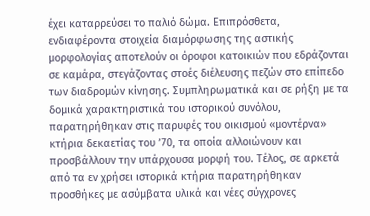έχει καταρρεύσει το παλιό δώμα. Επιπρόσθετα, ενδιαφέροντα στοιχεία διαμόρφωσης της αστικής μορφολογίας αποτελούν οι όροφοι κατοικιών που εδράζονται σε καμάρα, στεγάζοντας στοές διέλευσης πεζών στο επίπεδο των διαδρομών κίνησης. Συμπληρωματικά και σε ρήξη με τα δομικά χαρακτηριστικά του ιστορικού συνόλου, παρατηρήθηκαν στις παρυφές του οικισμού «μοντέρνα» κτήρια δεκαετίας του ’70, τα οποία αλλοιώνουν και προσβάλλουν την υπάρχουσα μορφή του. Τέλος, σε αρκετά από τα εν χρήσει ιστορικά κτήρια παρατηρήθηκαν προσθήκες με ασύμβατα υλικά και νέες σύγχρονες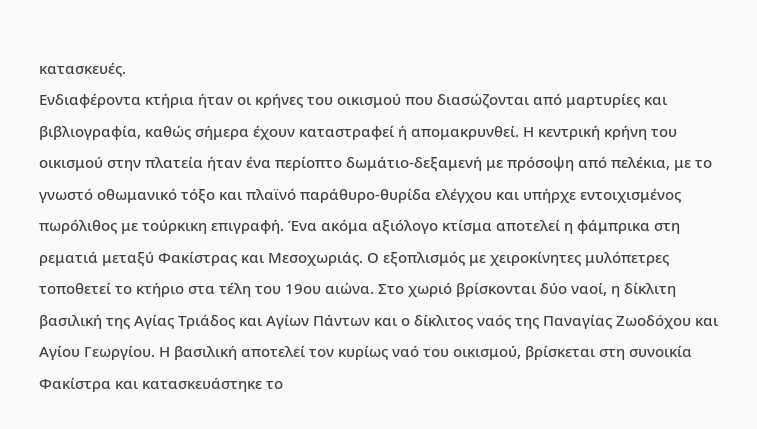κατασκευές.
Ενδιαφέροντα κτήρια ήταν οι κρήνες του οικισμού που διασώζονται από μαρτυρίες και βιβλιογραφία, καθώς σήμερα έχουν καταστραφεί ή απομακρυνθεί. Η κεντρική κρήνη του οικισμού στην πλατεία ήταν ένα περίοπτο δωμάτιο-δεξαμενή με πρόσοψη από πελέκια, με το γνωστό οθωμανικό τόξο και πλαϊνό παράθυρο-θυρίδα ελέγχου και υπήρχε εντοιχισμένος πωρόλιθος με τούρκικη επιγραφή. Ένα ακόμα αξιόλογο κτίσμα αποτελεί η φάμπρικα στη ρεματιά μεταξύ Φακίστρας και Μεσοχωριάς. Ο εξοπλισμός με χειροκίνητες μυλόπετρες τοποθετεί το κτήριο στα τέλη του 19ου αιώνα. Στο χωριό βρίσκονται δύο ναοί, η δίκλιτη βασιλική της Αγίας Τριάδος και Αγίων Πάντων και ο δίκλιτος ναός της Παναγίας Ζωοδόχου και Αγίου Γεωργίου. Η βασιλική αποτελεί τον κυρίως ναό του οικισμού, βρίσκεται στη συνοικία Φακίστρα και κατασκευάστηκε το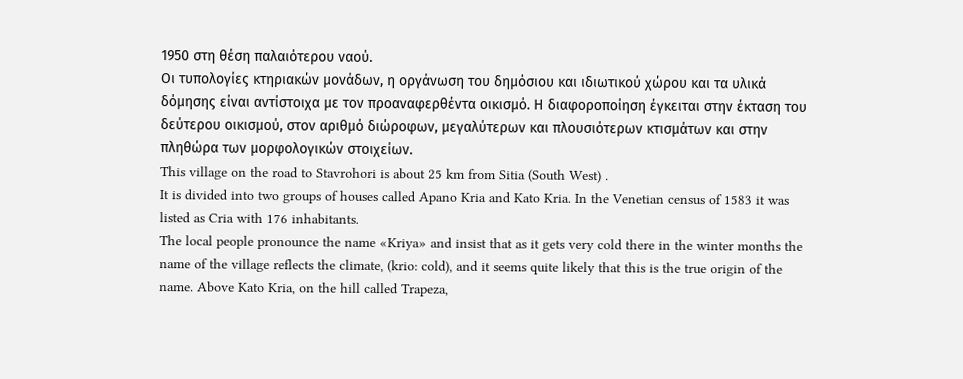1950 στη θέση παλαιότερου ναού.
Οι τυπολογίες κτηριακών μονάδων, η οργάνωση του δημόσιου και ιδιωτικού χώρου και τα υλικά δόμησης είναι αντίστοιχα με τον προαναφερθέντα οικισμό. Η διαφοροποίηση έγκειται στην έκταση του δεύτερου οικισμού, στον αριθμό διώροφων, μεγαλύτερων και πλουσιότερων κτισμάτων και στην πληθώρα των μορφολογικών στοιχείων.
This village on the road to Stavrohori is about 25 km from Sitia (South West) .
It is divided into two groups of houses called Apano Kria and Kato Kria. In the Venetian census of 1583 it was listed as Cria with 176 inhabitants.
The local people pronounce the name «Kriya» and insist that as it gets very cold there in the winter months the name of the village reflects the climate, (krio: cold), and it seems quite likely that this is the true origin of the name. Above Kato Kria, on the hill called Trapeza,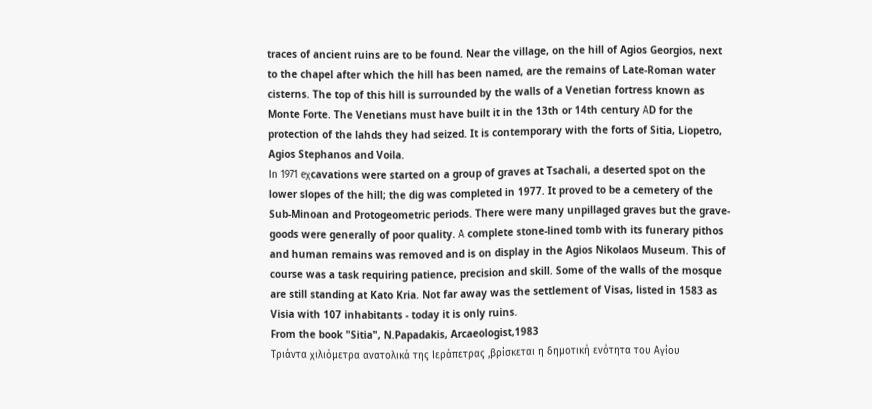traces of ancient ruins are to be found. Near the village, on the hill of Agios Georgios, next to the chapel after which the hill has been named, are the remains of Late-Roman water cisterns. The top of this hill is surrounded by the walls of a Venetian fortress known as Monte Forte. The Venetians must have built it in the 13th or 14th century ΑD for the protection of the lahds they had seized. It is contemporary with the forts of Sitia, Liopetro, Agios Stephanos and Voila.
Ιn 1971 eχcavations were started on a group of graves at Tsachali, a deserted spot on the lower slopes of the hill; the dig was completed in 1977. It proved to be a cemetery of the Sub-Minoan and Protogeometric periods. There were many unpillaged graves but the grave-goods were generally of poor quality. Α complete stone-lined tomb with its funerary pithos and human remains was removed and is on display in the Agios Nikolaos Museum. This of course was a task requiring patience, precision and skill. Some of the walls of the mosque are still standing at Kato Kria. Not far away was the settlement of Visas, listed in 1583 as Visia with 107 inhabitants - today it is only ruins.
From the book "Sitia", N.Papadakis, Arcaeologist,1983
Τριάντα χιλιόμετρα ανατολικά της Ιεράπετρας ,βρίσκεται η δημοτική ενότητα του Αγίου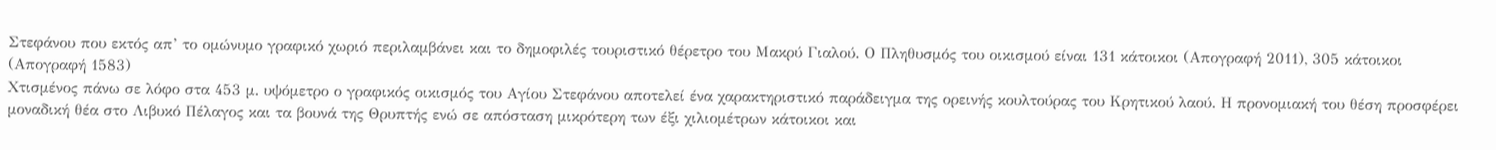Στεφάνου που εκτός απ’ το ομώνυμο γραφικό χωριό περιλαμβάνει και το δημοφιλές τουριστικό θέρετρο του Μακρύ Γιαλού. Ο Πληθυσμός του οικισμού είναι 131 κάτοικοι (Απογραφή 2011), 305 κάτοικοι (Απογραφή 1583)
Χτισμένος πάνω σε λόφο στα 453 μ. υψόμετρο ο γραφικός οικισμός του Αγίου Στεφάνου αποτελεί ένα χαρακτηριστικό παράδειγμα της ορεινής κουλτούρας του Κρητικού λαού. Η προνομιακή του θέση προσφέρει μοναδική θέα στο Λιβυκό Πέλαγος και τα βουνά της Θρυπτής ενώ σε απόσταση μικρότερη των έξι χιλιομέτρων κάτοικοι και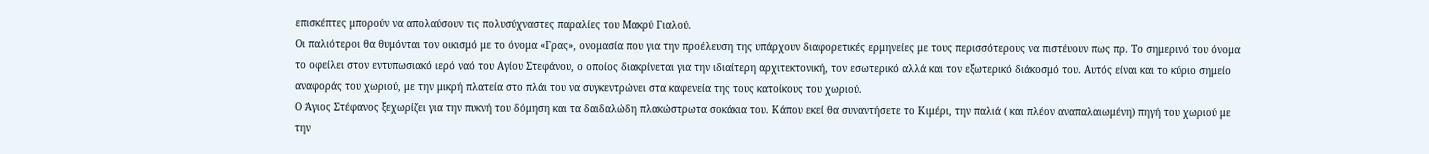επισκέπτες μπορούν να απολαύσουν τις πολυσύχναστες παραλίες του Μακρύ Γιαλού.
Οι παλιότεροι θα θυμόνται τον οικισμό με το όνομα «Γρας», ονομασία που για την προέλευση της υπάρχουν διαφορετικές ερμηνείες με τους περισσότερους να πιστέυουν πως πρ. Το σημερινό του όνομα το οφείλει στον εντυπωσιακό ιερό ναό του Αγίου Στεφάνου, ο οποίος διακρίνεται για την ιδιαίτερη αρχιτεκτονική, τον εσωτερικό αλλά και τον εξωτερικό διάκοσμό του. Αυτός είναι και το κύριο σημείο αναφοράς του χωριού, με την μικρή πλατεία στο πλάι του να συγκεντρώνει στα καφενεία της τους κατοίκους του χωριού.
Ο Άγιος Στέφανος ξεχωρίζει για την πυκνή του δόμηση και τα δαιδαλώδη πλακώστρωτα σοκάκια του. Κάπου εκεί θα συναντήσετε το Κιμέρι, την παλιά ( και πλέον αναπαλαιωμένη) πηγή του χωριού με την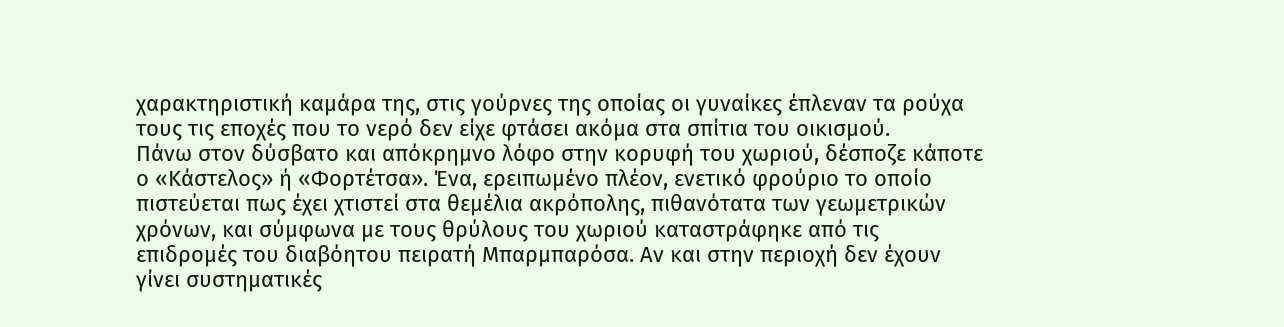χαρακτηριστική καμάρα της, στις γούρνες της οποίας οι γυναίκες έπλεναν τα ρούχα τους τις εποχές που το νερό δεν είχε φτάσει ακόμα στα σπίτια του οικισμού.
Πάνω στον δύσβατο και απόκρημνο λόφο στην κορυφή του χωριού, δέσποζε κάποτε ο «Κάστελος» ή «Φορτέτσα». Ένα, ερειπωμένο πλέον, ενετικό φρούριο το οποίο πιστεύεται πως έχει χτιστεί στα θεμέλια ακρόπολης, πιθανότατα των γεωμετρικών χρόνων, και σύμφωνα με τους θρύλους του χωριού καταστράφηκε από τις επιδρομές του διαβόητου πειρατή Μπαρμπαρόσα. Αν και στην περιοχή δεν έχουν γίνει συστηματικές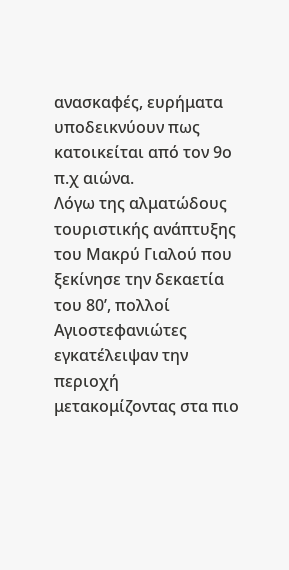ανασκαφές, ευρήματα υποδεικνύουν πως κατοικείται από τον 9ο π.χ αιώνα.
Λόγω της αλματώδους τουριστικής ανάπτυξης του Μακρύ Γιαλού που ξεκίνησε την δεκαετία του 80’, πολλοί Αγιοστεφανιώτες εγκατέλειψαν την περιοχή μετακομίζοντας στα πιο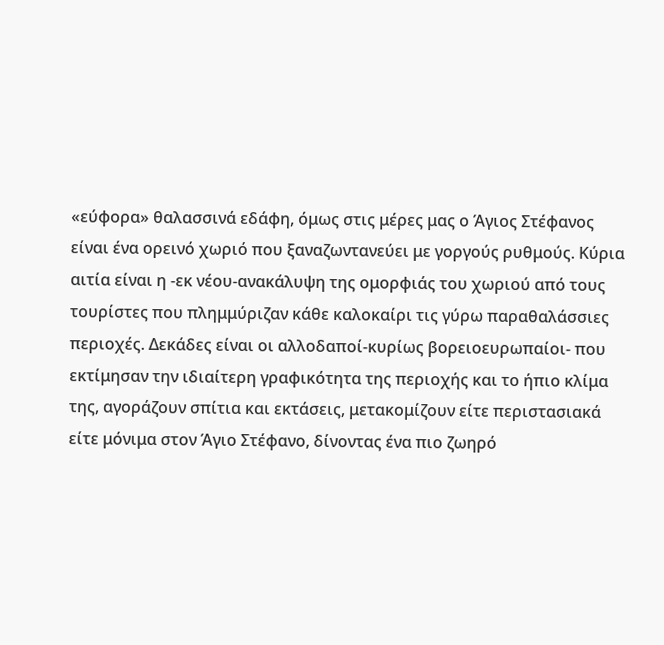«εύφορα» θαλασσινά εδάφη, όμως στις μέρες μας ο Άγιος Στέφανος είναι ένα ορεινό χωριό που ξαναζωντανεύει με γοργούς ρυθμούς. Κύρια αιτία είναι η -εκ νέου-ανακάλυψη της ομορφιάς του χωριού από τους τουρίστες που πλημμύριζαν κάθε καλοκαίρι τις γύρω παραθαλάσσιες περιοχές. Δεκάδες είναι οι αλλοδαποί-κυρίως βορειοευρωπαίοι- που εκτίμησαν την ιδιαίτερη γραφικότητα της περιοχής και το ήπιο κλίμα της, αγοράζουν σπίτια και εκτάσεις, μετακομίζουν είτε περιστασιακά είτε μόνιμα στον Άγιο Στέφανο, δίνοντας ένα πιο ζωηρό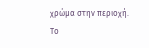χρώμα στην περιοχή. Το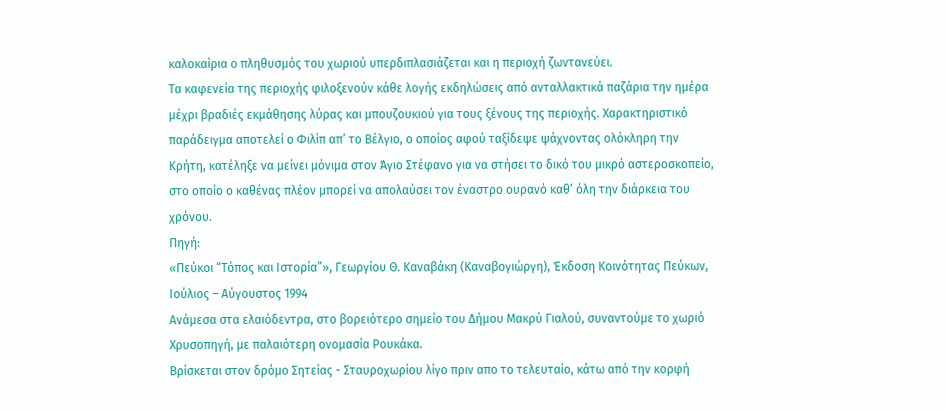καλοκαίρια ο πληθυσμός του χωριού υπερδιπλασιάζεται και η περιοχή ζωντανεύει.
Τα καφενεία της περιοχής φιλοξενούν κάθε λογής εκδηλώσεις από ανταλλακτικά παζάρια την ημέρα μέχρι βραδιές εκμάθησης λύρας και μπουζουκιού για τους ξένους της περιοχής. Χαρακτηριστικό παράδειγμα αποτελεί ο Φιλίπ απ’ το Βέλγιο, ο οποίος αφού ταξίδεψε ψάχνοντας ολόκληρη την Κρήτη, κατέληξε να μείνει μόνιμα στον Άγιο Στέφανο για να στήσει το δικό του μικρό αστεροσκοπείο, στο οποίο ο καθένας πλέον μπορεί να απολαύσει τον έναστρο ουρανό καθ’ όλη την διάρκεια του χρόνου.
Πηγή:
«Πεύκοι “Τόπος και Ιστορία”», Γεωργίου Θ. Καναβάκη (Καναβογιώργη), Έκδοση Κοινότητας Πεύκων, Ιούλιος – Αύγουστος 1994
Ανάμεσα στα ελαιόδεντρα, στο βορειότερο σημείο του Δήμου Μακρύ Γιαλού, συναντούμε το χωριό Χρυσοπηγή, με παλαιότερη ονομασία Ρουκάκα.
Βρίσκεται στον δρόμο Σητείας - Σταυροχωρίου λίγο πριν απο το τελευταίο, κάτω από την κορφή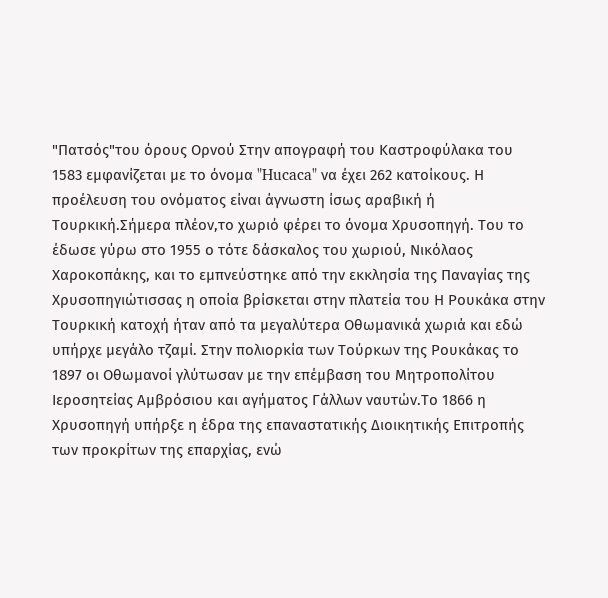"Πατσός"του όρους Ορνού Στην απογραφή του Καστροφύλακα του 1583 εμφανίζεται με το όνομα "Hucaca" να έχει 262 κατοίκους. Η προέλευση του ονόματος είναι άγνωστη ίσως αραβική ή Τουρκική.Σήμερα πλέον,το χωριό φέρει το όνομα Χρυσοπηγή. Του το έδωσε γύρω στο 1955 ο τότε δάσκαλος του χωριού, Νικόλαος Χαροκοπάκης, και το εμπνεύστηκε από την εκκλησία της Παναγίας της Χρυσοπηγιώτισσας η οποία βρίσκεται στην πλατεία του Η Ρουκάκα στην Τουρκική κατοχή ήταν από τα μεγαλύτερα Οθωμανικά χωριά και εδώ υπήρχε μεγάλο τζαμί. Στην πολιορκία των Τούρκων της Ρουκάκας το 1897 οι Οθωμανοί γλύτωσαν με την επέμβαση του Μητροπολίτου Ιεροσητείας Αμβρόσιου και αγήματος Γάλλων ναυτών.Το 1866 η Χρυσοπηγή υπήρξε η έδρα της επαναστατικής Διοικητικής Επιτροπής των προκρίτων της επαρχίας, ενώ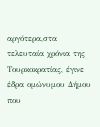αργότερα,στα τελευταία χρόνια της Τουρκοκρατίας, έγινε έδρα ομώνυμου Δήμου που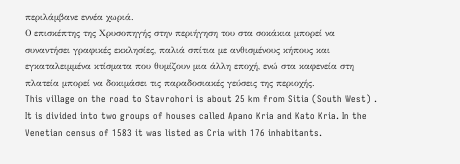περιλάμβανε εννέα χωριά.
Ο επισκέπτης της Χρυσοπηγής στην περιήγηση του στα σοκάκια μπορεί να συναντήσει γραφικές εκκλησίες, παλιά σπίτια με ανθισμένους κήπους και εγκαταλειμμένα κτίσματα που θυμίζουν μια άλλη εποχή, ενώ στα καφενεία στη πλατεία μπορεί να δοκιμάσει τις παραδοσιακές γεύσεις της περιοχής.
This village on the road to Stavrohori is about 25 km from Sitia (South West) .
It is divided into two groups of houses called Apano Kria and Kato Kria. In the Venetian census of 1583 it was listed as Cria with 176 inhabitants.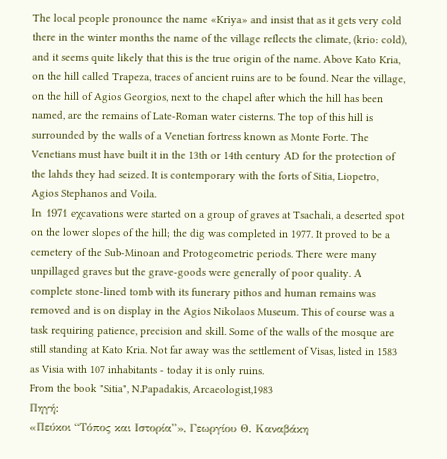The local people pronounce the name «Kriya» and insist that as it gets very cold there in the winter months the name of the village reflects the climate, (krio: cold), and it seems quite likely that this is the true origin of the name. Above Kato Kria, on the hill called Trapeza, traces of ancient ruins are to be found. Near the village, on the hill of Agios Georgios, next to the chapel after which the hill has been named, are the remains of Late-Roman water cisterns. The top of this hill is surrounded by the walls of a Venetian fortress known as Monte Forte. The Venetians must have built it in the 13th or 14th century ΑD for the protection of the lahds they had seized. It is contemporary with the forts of Sitia, Liopetro, Agios Stephanos and Voila.
Ιn 1971 eχcavations were started on a group of graves at Tsachali, a deserted spot on the lower slopes of the hill; the dig was completed in 1977. It proved to be a cemetery of the Sub-Minoan and Protogeometric periods. There were many unpillaged graves but the grave-goods were generally of poor quality. Α complete stone-lined tomb with its funerary pithos and human remains was removed and is on display in the Agios Nikolaos Museum. This of course was a task requiring patience, precision and skill. Some of the walls of the mosque are still standing at Kato Kria. Not far away was the settlement of Visas, listed in 1583 as Visia with 107 inhabitants - today it is only ruins.
From the book "Sitia", N.Papadakis, Arcaeologist,1983
Πηγή:
«Πεύκοι “Τόπος και Ιστορία”», Γεωργίου Θ. Καναβάκη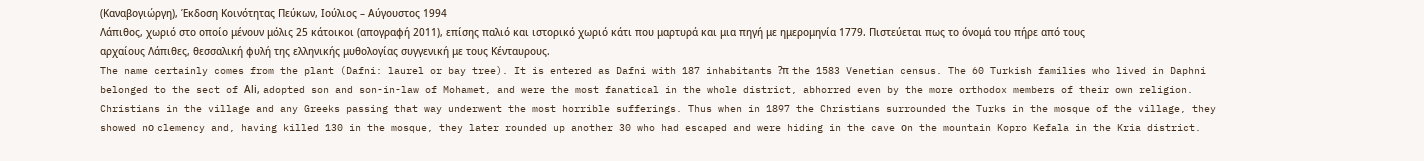(Καναβογιώργη), Έκδοση Κοινότητας Πεύκων, Ιούλιος – Αύγουστος 1994
Λάπιθος, χωριό στο οποίο μένουν μόλις 25 κάτοικοι (απογραφή 2011), επίσης παλιό και ιστορικό χωριό κάτι που μαρτυρά και μια πηγή με ημερομηνία 1779. Πιστεύεται πως το όνομά του πήρε από τους αρχαίους Λάπιθες, θεσσαλική φυλή της ελληνικής μυθολογίας συγγενική με τους Κένταυρους.
The name certainly comes from the plant (Dafni: laurel or bay tree). It is entered as Dafni with 187 inhabitants ?π the 1583 Venetian census. The 60 Turkish families who lived in Daphni belonged to the sect of Αli, adopted son and son-in-law of Mohamet, and were the most fanatical in the whole district, abhorred even by the more orthodox members of their own religion. Christians in the village and any Greeks passing that way underwent the most horrible sufferings. Thus when in 1897 the Christians surrounded the Turks in the mosque of the village, they showed nο clemency and, having killed 130 in the mosque, they later rounded up another 30 who had escaped and were hiding in the cave οn the mountain Kopro Kefala in the Kria district.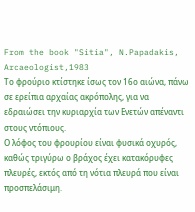From the book "Sitia", N.Papadakis, Arcaeologist,1983
Το φρούριο κτίστηκε ίσως τον 16ο αιώνα, πάνω σε ερείπια αρχαίας ακρόπολης, για να εδραιώσει την κυριαρχία των Ενετών απέναντι στους ντόπιους.
Ο λόφος του φρουρίου είναι φυσικά οχυρός, καθώς τριγύρω ο βράχος έχει κατακόρυφες πλευρές, εκτός από τη νότια πλευρά που είναι προσπελάσιμη.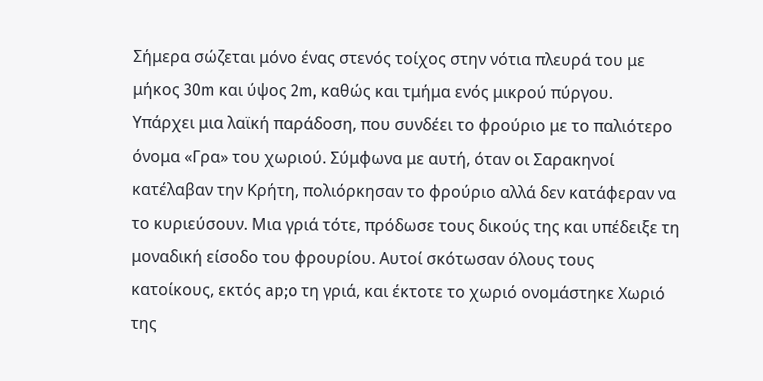Σήμερα σώζεται μόνο ένας στενός τοίχος στην νότια πλευρά του με μήκος 30m και ύψος 2m, καθώς και τμήμα ενός μικρού πύργου.
Yπάρχει μια λαϊκή παράδοση, που συνδέει το φρούριο με το παλιότερο όνομα «Γρα» του χωριού. Σύμφωνα με αυτή, όταν οι Σαρακηνοί κατέλαβαν την Κρήτη, πολιόρκησαν το φρούριο αλλά δεν κατάφεραν να το κυριεύσουν. Μια γριά τότε, πρόδωσε τους δικούς της και υπέδειξε τη μοναδική είσοδο του φρουρίου. Αυτοί σκότωσαν όλους τους κατοίκους, εκτός ap;o τη γριά, και έκτοτε το χωριό ονομάστηκε Χωριό της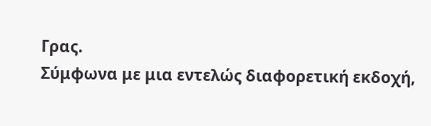Γρας.
Σύμφωνα με μια εντελώς διαφορετική εκδοχή,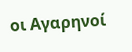οι Αγαρηνοί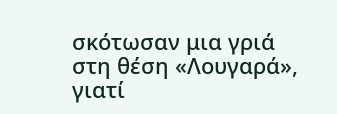σκότωσαν μια γριά στη θέση «Λουγαρά», γιατί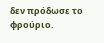δεν πρόδωσε το φρούριο.